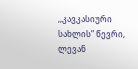,,კავკასიური სახლის” წევრი, ლევან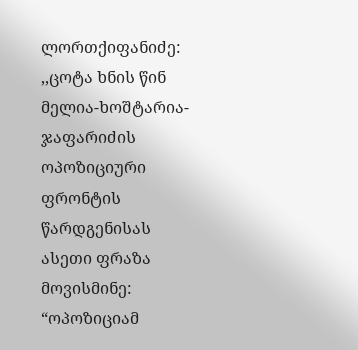ლორთქიფანიძე:
,,ცოტა ხნის წინ მელია-ხოშტარია-ჯაფარიძის ოპოზიციური ფრონტის წარდგენისას ასეთი ფრაზა მოვისმინე:
“ოპოზიციამ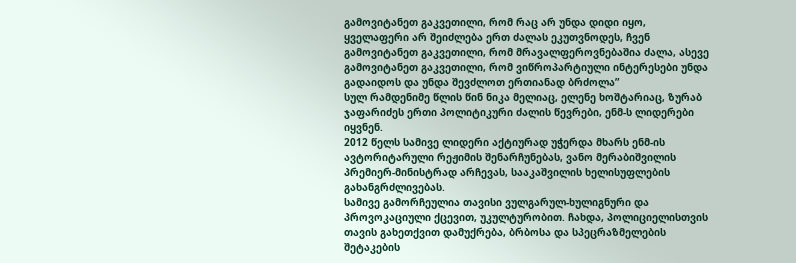გამოვიტანეთ გაკვეთილი, რომ რაც არ უნდა დიდი იყო, ყველაფერი არ შეიძლება ერთ ძალას ეკუთვნოდეს, ჩვენ გამოვიტანეთ გაკვეთილი, რომ მრავალფეროვნებაშია ძალა, ასევე გამოვიტანეთ გაკვეთილი, რომ ვიწროპარტიული ინტერესები უნდა გადაიდოს და უნდა შევძლოთ ერთიანად ბრძოლა”
სულ რამდენიმე წლის წინ ნიკა მელიაც, ელენე ხოშტარიაც, ზურაბ ჯაფარიძეს ერთი პოლიტიკური ძალის წევრები, ენმ-ს ლიდერები იყვნენ.
2012 წელს სამივე ლიდერი აქტიურად უჭერდა მხარს ენმ-ის ავტორიტარული რეჟიმის შენარჩუნებას, ვანო მერაბიშვილის პრემიერ-მინისტრად არჩევას, სააკაშვილის ხელისუფლების გახანგრძლივებას.
სამივე გამორჩეულია თავისი ვულგარულ-ხულიგნური და პროვოკაციული ქცევით, უკულტურობით. ჩახდა, პოლიციელისთვის თავის გახეთქვით დამუქრება, ბრბოსა და სპეცრაზმელების შეტაკების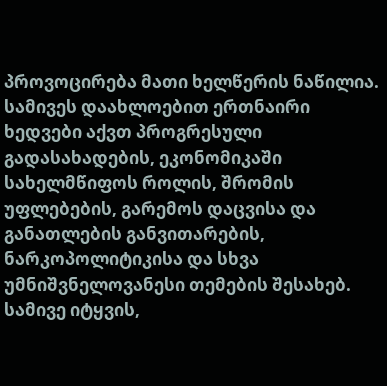პროვოცირება მათი ხელწერის ნაწილია.
სამივეს დაახლოებით ერთნაირი ხედვები აქვთ პროგრესული გადასახადების, ეკონომიკაში სახელმწიფოს როლის, შრომის უფლებების, გარემოს დაცვისა და განათლების განვითარების, ნარკოპოლიტიკისა და სხვა უმნიშვნელოვანესი თემების შესახებ.
სამივე იტყვის,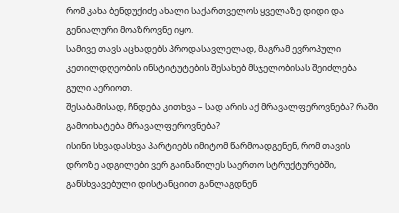რომ კახა ბენდუქიძე ახალი საქართველოს ყველაზე დიდი და გენიალური მოაზროვნე იყო.
სამივე თავს აცხადებს პროდასავლელად, მაგრამ ევროპული კეთილდღეობის ინსტიტუტების შესახებ მსჯელობისას შეიძლება გული აერიოთ.
შესაბამისად, ჩნდება კითხვა – სად არის აქ მრავალფეროვნება? რაში გამოიხატება მრავალფეროვნება?
ისინი სხვადასხვა პარტიებს იმიტომ წარმოადგენენ, რომ თავის დროზე ადგილები ვერ გაინაწილეს საერთო სტრუქტურებში, განსხვავებული დისტანციით განლაგდნენ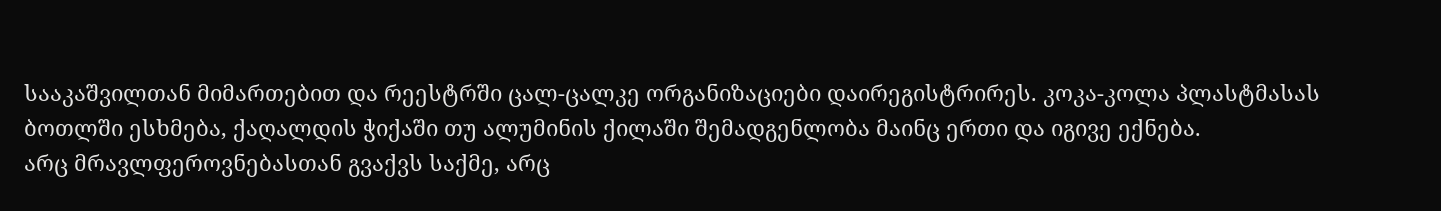სააკაშვილთან მიმართებით და რეესტრში ცალ-ცალკე ორგანიზაციები დაირეგისტრირეს. კოკა-კოლა პლასტმასას ბოთლში ესხმება, ქაღალდის ჭიქაში თუ ალუმინის ქილაში შემადგენლობა მაინც ერთი და იგივე ექნება.
არც მრავლფეროვნებასთან გვაქვს საქმე, არც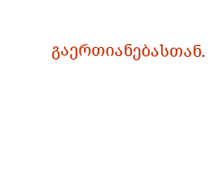გაერთიანებასთან.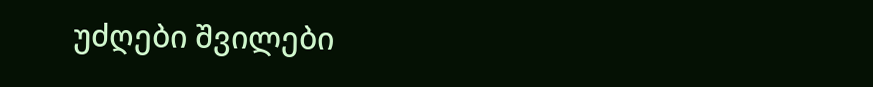უძღები შვილები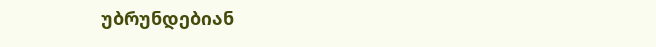უბრუნდებიან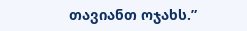თავიანთ ოჯახს.”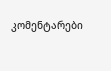კომენტარები